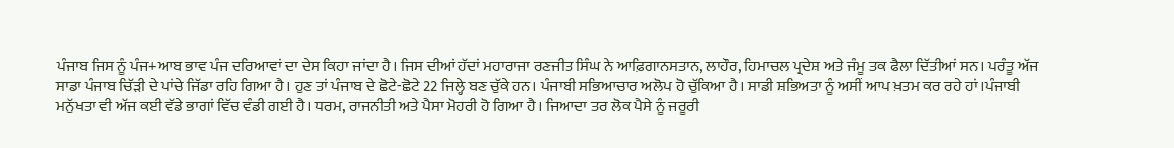ਪੰਜਾਬ ਜਿਸ ਨੂੰ ਪੰਜ+ਆਬ ਭਾਵ ਪੰਜ ਦਰਿਆਵਾਂ ਦਾ ਦੇਸ ਕਿਹਾ ਜਾਂਦਾ ਹੈ। ਜਿਸ ਦੀਆਂ ਹੱਦਾਂ ਮਹਾਰਾਜਾ ਰਣਜੀਤ ਸਿੰਘ ਨੇ ਆਫ਼ਿਗਾਨਸਤਾਨ, ਲਾਹੌਰ, ਹਿਮਾਚਲ ਪ੍ਰਦੇਸ਼ ਅਤੇ ਜੰਮੂ ਤਕ ਫੈਲਾ ਦਿੱਤੀਆਂ ਸਨ। ਪਰੰਤੂ ਅੱਜ ਸਾਡਾ ਪੰਜਾਬ ਚਿੱੜੀ ਦੇ ਪਾਂਚੇ ਜਿੱਡਾ ਰਹਿ ਗਿਆ ਹੈ। ਹੁਣ ਤਾਂ ਪੰਜਾਬ ਦੇ ਛੋਟੇ-ਛੋਟੇ 22 ਜਿਲ੍ਹੇ ਬਣ ਚੁੱਕੇ ਹਨ। ਪੰਜਾਬੀ ਸਭਿਆਚਾਰ ਅਲੋਪ ਹੋ ਚੁੱਕਿਆ ਹੈ। ਸਾਡੀ ਸ਼ਭਿਅਤਾ ਨੂੰ ਅਸੀਂ ਆਪ ਖ਼ਤਮ ਕਰ ਰਹੇ ਹਾਂ।ਪੰਜਾਬੀ ਮਨੁੱਖਤਾ ਵੀ ਅੱਜ ਕਈ ਵੱਡੇ ਭਾਗਾਂ ਵਿੱਚ ਵੰਡੀ ਗਈ ਹੈ। ਧਰਮ, ਰਾਜਨੀਤੀ ਅਤੇ ਪੈਸਾ ਮੋਹਰੀ ਹੋ ਗਿਆ ਹੈ। ਜਿਆਦਾ ਤਰ ਲੋਕ ਪੈਸੇ ਨੂੰ ਜਰੂਰੀ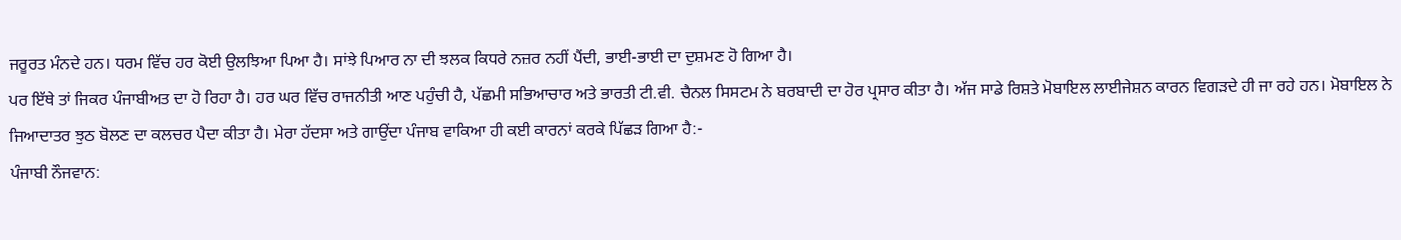ਜਰੂਰਤ ਮੰਨਦੇ ਹਨ। ਧਰਮ ਵਿੱਚ ਹਰ ਕੋਈ ਉਲਝਿਆ ਪਿਆ ਹੈ। ਸਾਂਝੇ ਪਿਆਰ ਨਾ ਦੀ ਝਲਕ ਕਿਧਰੇ ਨਜ਼ਰ ਨਹੀਂ ਪੈਂਦੀ, ਭਾਈ-ਭਾਈ ਦਾ ਦੁਸ਼ਮਣ ਹੋ ਗਿਆ ਹੈ।
ਪਰ ਇੱਥੇ ਤਾਂ ਜਿਕਰ ਪੰਜਾਬੀਅਤ ਦਾ ਹੋ ਰਿਹਾ ਹੈ। ਹਰ ਘਰ ਵਿੱਚ ਰਾਜਨੀਤੀ ਆਣ ਪਹੁੰਚੀ ਹੈ, ਪੱਛਮੀ ਸਭਿਆਚਾਰ ਅਤੇ ਭਾਰਤੀ ਟੀ.ਵੀ. ਚੈਨਲ ਸਿਸਟਮ ਨੇ ਬਰਬਾਦੀ ਦਾ ਹੋਰ ਪ੍ਰਸਾਰ ਕੀਤਾ ਹੈ। ਅੱਜ ਸਾਡੇ ਰਿਸ਼ਤੇ ਮੋਬਾਇਲ ਲਾਈਜੇਸ਼ਨ ਕਾਰਨ ਵਿਗੜਦੇ ਹੀ ਜਾ ਰਹੇ ਹਨ। ਮੋਬਾਇਲ ਨੇ ਜਿਆਦਾਤਰ ਝੁਠ ਬੋਲਣ ਦਾ ਕਲਚਰ ਪੈਦਾ ਕੀਤਾ ਹੈ। ਮੇਰਾ ਹੱਦਸਾ ਅਤੇ ਗਾਉਂਦਾ ਪੰਜਾਬ ਵਾਕਿਆ ਹੀ ਕਈ ਕਾਰਨਾਂ ਕਰਕੇ ਪਿੱਛੜ ਗਿਆ ਹੈ:-
ਪੰਜਾਬੀ ਨੌਜਵਾਨ: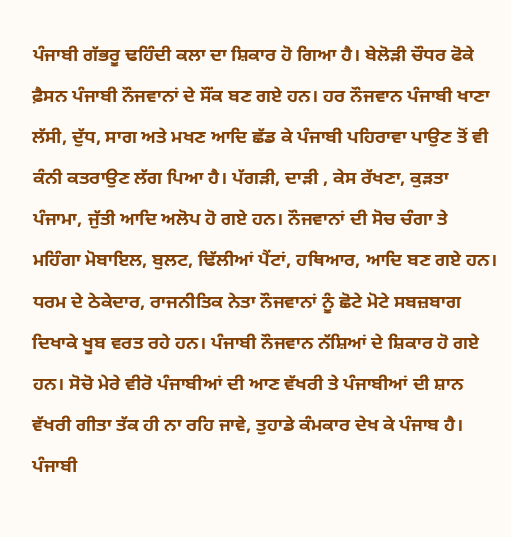ਪੰਜਾਬੀ ਗੱਭਰੂ ਢਹਿੰਦੀ ਕਲਾ ਦਾ ਸ਼ਿਕਾਰ ਹੋ ਗਿਆ ਹੈ। ਬੇਲੋੜੀ ਚੌਧਰ ਫੋਕੇ ਫ਼ੈਸਨ ਪੰਜਾਬੀ ਨੌਜਵਾਨਾਂ ਦੇ ਸੌਂਕ ਬਣ ਗਏ ਹਨ। ਹਰ ਨੌਜਵਾਨ ਪੰਜਾਬੀ ਖਾਣਾ ਲੱਸੀ, ਦੁੱਧ, ਸਾਗ ਅਤੇ ਮਖਣ ਆਦਿ ਛੱਡ ਕੇ ਪੰਜਾਬੀ ਪਹਿਰਾਵਾ ਪਾਉਣ ਤੋਂ ਵੀ ਕੰਨੀ ਕਤਰਾਉਣ ਲੱਗ ਪਿਆ ਹੈ। ਪੱਗੜੀ, ਦਾੜੀ , ਕੇਸ ਰੱਖਣਾ, ਕੁੜਤਾ ਪੰਜਾਮਾ, ਜੁੱਤੀ ਆਦਿ ਅਲੋਪ ਹੋ ਗਏ ਹਨ। ਨੌਜਵਾਨਾਂ ਦੀ ਸੋਚ ਚੰਗਾ ਤੇ ਮਹਿੰਗਾ ਮੋਬਾਇਲ, ਬੁਲਟ, ਢਿੱਲੀਆਂ ਪੈਂਟਾਂ, ਹਥਿਆਰ, ਆਦਿ ਬਣ ਗਏ ਹਨ। ਧਰਮ ਦੇ ਠੇਕੇਦਾਰ, ਰਾਜਨੀਤਿਕ ਨੇਤਾ ਨੌਜਵਾਨਾਂ ਨੂੰ ਛੋਟੇ ਮੋਟੇ ਸਬਜ਼ਬਾਗ ਦਿਖਾਕੇ ਖੂਬ ਵਰਤ ਰਹੇ ਹਨ। ਪੰਜਾਬੀ ਨੌਜਵਾਨ ਨੱਸ਼ਿਆਂ ਦੇ ਸ਼ਿਕਾਰ ਹੋ ਗਏ ਹਨ। ਸੋਚੋ ਮੇਰੇ ਵੀਰੋ ਪੰਜਾਬੀਆਂ ਦੀ ਆਣ ਵੱਖਰੀ ਤੇ ਪੰਜਾਬੀਆਂ ਦੀ ਸ਼ਾਨ ਵੱਖਰੀ ਗੀਤਾ ਤੱਕ ਹੀ ਨਾ ਰਹਿ ਜਾਵੇ, ਤੁਹਾਡੇ ਕੰਮਕਾਰ ਦੇਖ ਕੇ ਪੰਜਾਬ ਹੈ।
ਪੰਜਾਬੀ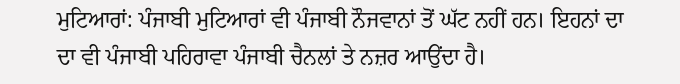ਮੁਟਿਆਰਾਂ: ਪੰਜਾਬੀ ਮੁਟਿਆਰਾਂ ਵੀ ਪੰਜਾਬੀ ਨੌਜਵਾਨਾਂ ਤੋਂ ਘੱਟ ਨਹੀਂ ਹਨ। ਇਹਨਾਂ ਦਾ ਦਾ ਵੀ ਪੰਜਾਬੀ ਪਹਿਰਾਵਾ ਪੰਜਾਬੀ ਚੈਨਲਾਂ ਤੇ ਨਜ਼ਰ ਆਉਂਦਾ ਹੈ।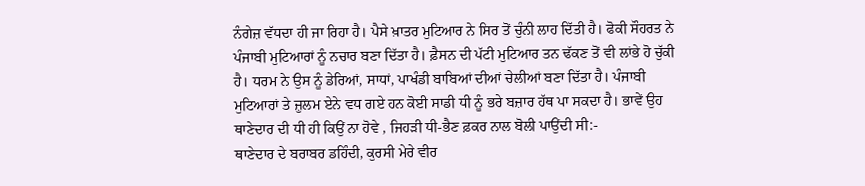ਨੰਗੇਜ਼ ਵੱਧਦਾ ਹੀ ਜਾ ਰਿਹਾ ਹੈ। ਪੈਸੇ ਖ਼ਾਤਰ ਮੁਟਿਆਰ ਨੇ ਸਿਰ ਤੋਂ ਚੁੰਨੀ ਲਾਹ ਦਿੱਤੀ ਹੈ। ਫੋਕੀ ਸੌਹਰਤ ਨੇ ਪੰਜਾਬੀ ਮੁਟਿਆਰਾਂ ਨੂੰ ਨਚਾਰ ਬਣਾ ਦਿੱਤਾ ਹੈ। ਫ਼ੈਸਨ ਦੀ ਪੱਟੀ ਮੁਟਿਆਰ ਤਨ ਢੱਕਣ ਤੋਂ ਵੀ ਲਾਂਭੇ ਹੋ ਚੁੱਕੀ ਹੈ। ਧਰਮ ਨੇ ਉਸ ਨੂੰ ਡੇਰਿਆਂ, ਸਾਧਾਂ, ਪਾਖੰਡੀ ਬਾਬਿਆਂ ਦੀਆਂ ਚੇਲੀਆਂ ਬਣਾ ਦਿੱਤਾ ਹੈ। ਪੰਜਾਬੀ ਮੁਟਿਆਰਾਂ ਤੇ ਜ਼ੁਲਮ ਏਨੇ ਵਧ ਗਏ ਹਨ ਕੋਈ ਸਾਡੀ ਧੀ ਨੂੰ ਭਰੇ ਬਜ਼ਾਰ ਹੱਥ ਪਾ ਸਕਦਾ ਹੈ। ਭਾਵੇਂ ਉਹ ਥਾਣੇਦਾਰ ਦੀ ਧੀ ਹੀ ਕਿਉਂ ਨਾ ਹੋਵੇ , ਜਿਹੜੀ ਧੀ-ਭੈਣ ਫ਼ਕਰ ਨਾਲ ਬੋਲੀ ਪਾਉਂਦੀ ਸੀ:-
ਥਾਣੇਦਾਰ ਦੇ ਬਰਾਬਰ ਡਹਿੰਦੀ, ਕੁਰਸੀ ਮੇਰੇ ਵੀਰ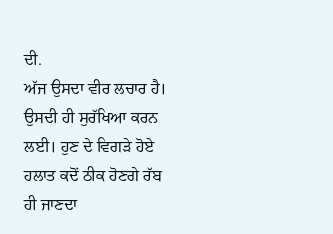ਦੀ.
ਅੱਜ ਉਸਦਾ ਵੀਰ ਲਚਾਰ ਹੈ। ਉਸਦੀ ਹੀ ਸੁਰੱਖਿਆ ਕਰਨ ਲਈ। ਹੁਣ ਦੇ ਵਿਗੜੇ ਹੋਏ ਹਲਾਤ ਕਦੋਂ ਠੀਕ ਹੋਣਗੇ ਰੱਬ ਹੀ ਜਾਣਦਾ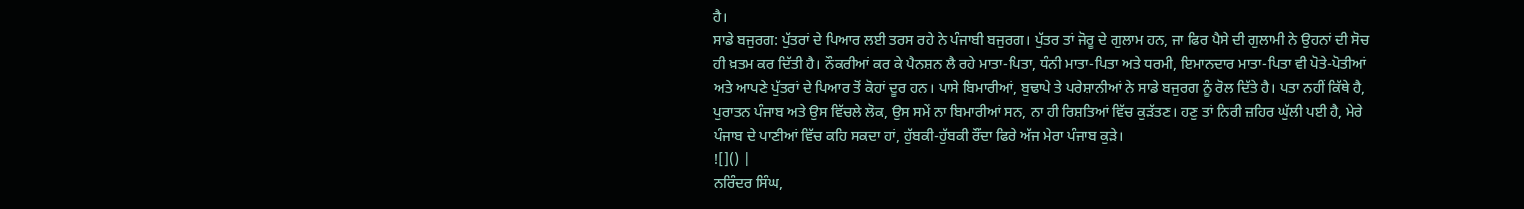ਹੈ।
ਸਾਡੇ ਬਜੁਰਗ: ਪੁੱਤਰਾਂ ਦੇ ਪਿਆਰ ਲਈ ਤਰਸ ਰਹੇ ਨੇ ਪੰਜਾਬੀ ਬਜੁਰਗ। ਪੁੱਤਰ ਤਾਂ ਜੋਰੂ ਦੇ ਗੁਲਾਮ ਹਨ, ਜਾ ਫਿਰ ਪੈਸੇ ਦੀ ਗੁਲਾਮੀ ਨੇ ਉਹਨਾਂ ਦੀ ਸੋਚ ਹੀ ਖ਼ਤਮ ਕਰ ਦਿੱਤੀ ਹੈ। ਨੌਕਰੀਆਂ ਕਰ ਕੇ ਪੈਨਸ਼ਨ ਲੈ ਰਹੇ ਮਾਤਾ-ਪਿਤਾ, ਧੰਨੀ ਮਾਤਾ-ਪਿਤਾ ਅਤੇ ਧਰਮੀ, ਇਮਾਨਦਾਰ ਮਾਤਾ-ਪਿਤਾ ਵੀ ਪੋਤੇ-ਪੋਤੀਆਂ ਅਤੇ ਆਪਣੇ ਪੁੱਤਰਾਂ ਦੇ ਪਿਆਰ ਤੋਂ ਕੋਹਾਂ ਦੂਰ ਹਨ। ਪਾਸੇ ਬਿਮਾਰੀਆਂ, ਬੁਢਾਪੇ ਤੇ ਪਰੇਸ਼ਾਨੀਆਂ ਨੇ ਸਾਡੇ ਬਜੁਰਗ ਨੂੰ ਰੋਲ ਦਿੱਤੇ ਹੈ। ਪਤਾ ਨਹੀਂ ਕਿੱਥੇ ਹੈ, ਪੁਰਾਤਨ ਪੰਜਾਬ ਅਤੇ ਉਸ ਵਿੱਚਲੇ ਲੋਕ, ਉਸ ਸਮੇਂ ਨਾ ਬਿਮਾਰੀਆਂ ਸਨ, ਨਾ ਹੀ ਰਿਸ਼ਤਿਆਂ ਵਿੱਚ ਕੁੜੱਤਣ। ਹਣੁ ਤਾਂ ਨਿਰੀ ਜ਼ਹਿਰ ਘੁੱਲੀ ਪਈ ਹੈ, ਮੇਰੇ ਪੰਜਾਬ ਦੇ ਪਾਣੀਆਂ ਵਿੱਚ ਕਹਿ ਸਕਦਾ ਹਾਂ, ਹੁੱਬਕੀ-ਹੁੱਬਕੀ ਰੌਂਦਾ ਫਿਰੇ ਅੱਜ ਮੇਰਾ ਪੰਜਾਬ ਕੁੜੇ।
![]() |
ਨਰਿੰਦਰ ਸਿੰਘ,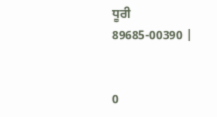ਧੂਰੀ
89685-00390 |


0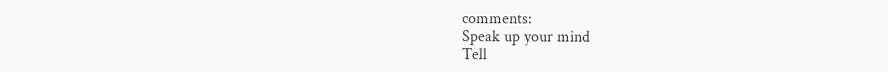comments:
Speak up your mind
Tell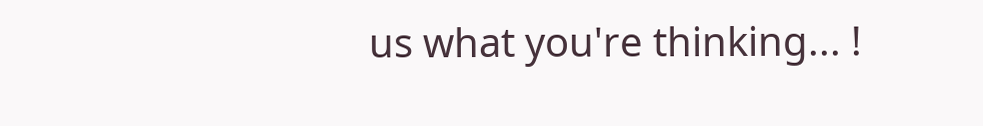us what you're thinking... !